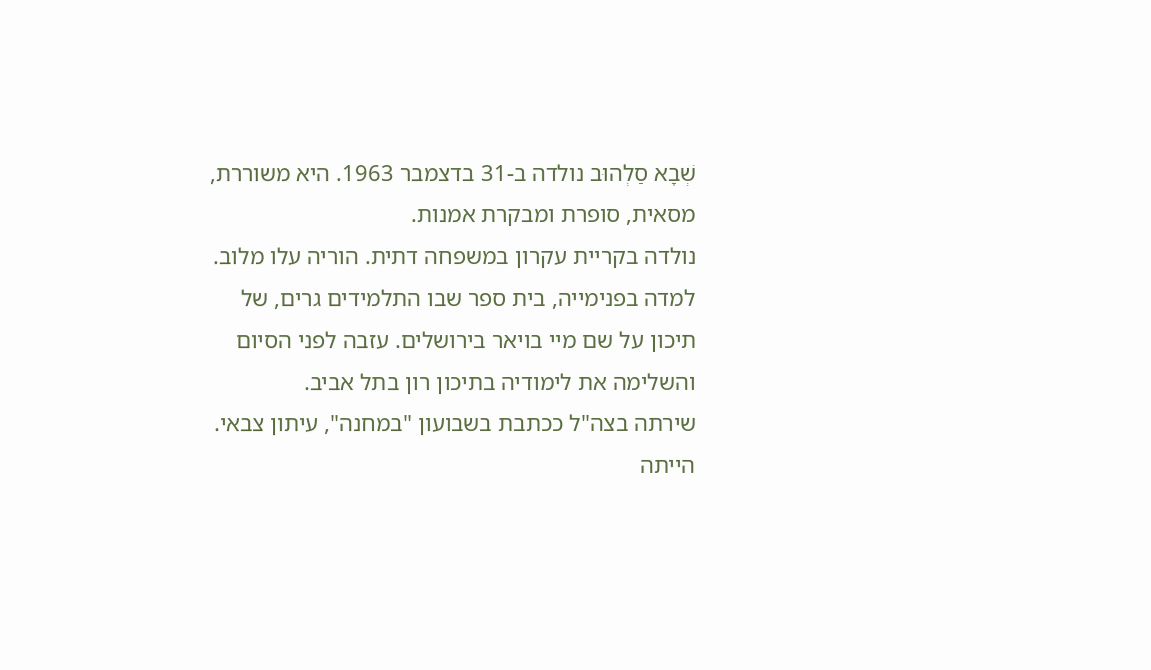שְׁבָא סַלְהוּב נולדה ב-31 בדצמבר 1963. היא משוררת, מסאית, סופרת ומבקרת אמנות.
נולדה בקריית עקרון במשפחה דתית. הוריה עלו מלוב. למדה בפנימייה, בית ספר שבו התלמידים גרים, של תיכון על שם מיי בויאר בירושלים. עזבה לפני הסיום והשלימה את לימודיה בתיכון רון בתל אביב.
שירתה בצה"ל ככתבת בשבועון "במחנה", עיתון צבאי. הייתה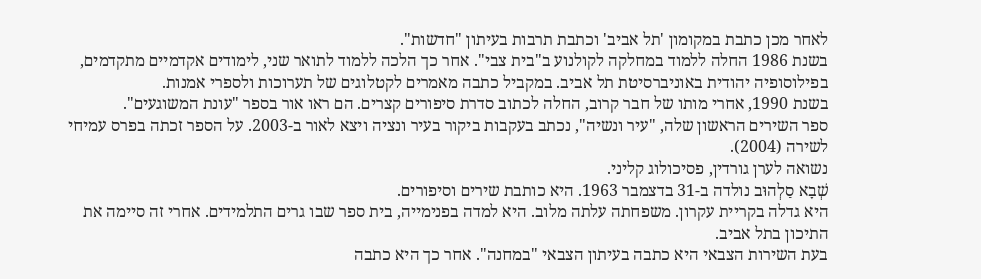לאחר מכן כתבת במקומון 'תל אביב' וכתבת תרבות בעיתון "חדשות".
בשנת 1986 החלה ללמוד במחלקה לקולנוע ב"בית צבי". אחר כך הלכה ללמוד לתואר שני, לימודים אקדמיים מתקדמים, בפילוסופיה יהודית באוניברסיטת תל אביב. במקביל כתבה מאמרים לקטלוגים של תערוכות ולספרי אמנות.
בשנת 1990, אחרי מותו של חבר קרוב, החלה לכתוב סדרת סיפורים קצרים. הם ראו אור בספר "עונת המשוגעים".
ספר השירים הראשון שלה, "עיר ונשיה", נכתב בעקבות ביקור בעיר ונציה ויצא לאור ב-2003. על הספר זכתה בפרס עמיחי לשירה (2004).
נשואה לערן גורדין, פסיכולוג קליני.
שְׁבָא סַלְהוּב נולדה ב-31 בדצמבר 1963. היא כותבת שירים וסיפורים.
היא גדלה בקריית עקרון. משפחתה עלתה מלוב. היא למדה בפנימייה, בית ספר שבו גרים התלמידים. אחרי זה סיימה את התיכון בתל אביב.
בעת השירות הצבאי היא כתבה בעיתון הצבאי "במחנה". אחר כך היא כתבה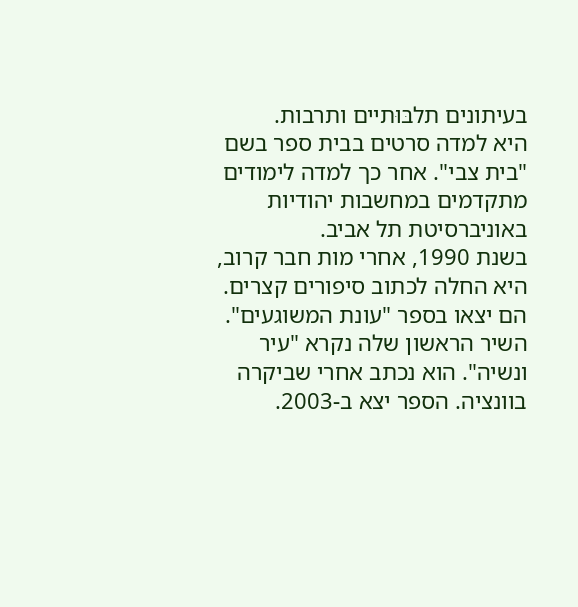בעיתונים תלבּוּתיים ותרבות.
היא למדה סרטים בבית ספר בשם "בית צבי". אחר כך למדה לימודים מתקדמים במחשבות יהודיות באוניברסיטת תל אביב.
בשנת 1990, אחרי מות חבר קרוב, היא החלה לכתוב סיפורים קצרים. הם יצאו בספר "עונת המשוגעים".
השיר הראשון שלה נקרא "עיר ונשיה". הוא נכתב אחרי שביקרה בוונציה. הספר יצא ב-2003.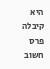היא קיבלה פרס חשוב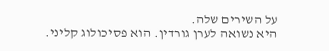על השירים שלה.
היא נשואה לערן גורדין. הוא פסיכולוג קליני.